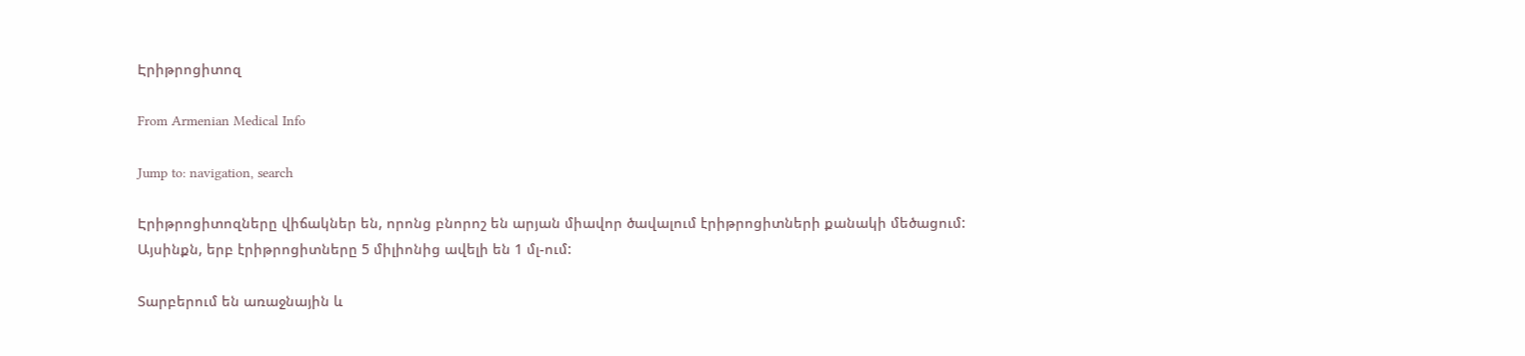Էրիթրոցիտոզ

From Armenian Medical Info

Jump to: navigation, search

Էրիթրոցիտոզները վիճակներ են, որոնց բնորոշ են արյան միավոր ծավալում էրիթրոցիտների քանակի մեծացում: Այսինքն, երբ էրիթրոցիտները 5 միլիոնից ավելի են 1 մլ-ում:

Տարբերում են առաջնային և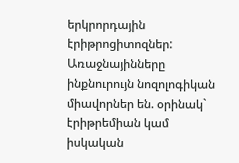երկրորդային էրիթրոցիտոզներ: Առաջնայինները ինքնուրույն նոզոլոգիկան միավորներ են. օրինակ` էրիթրեմիան կամ իսկական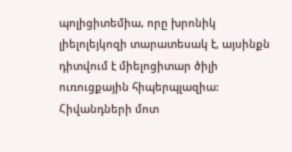պոլիցիտեմիա, որը խրոնիկ լիելոլեյկոզի տարատեսակ է, այսինքն դիտվում է միելոցիտար ծիլի ուռուցքային հիպերպլազիա: Հիվանդների մոտ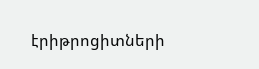էրիթրոցիտների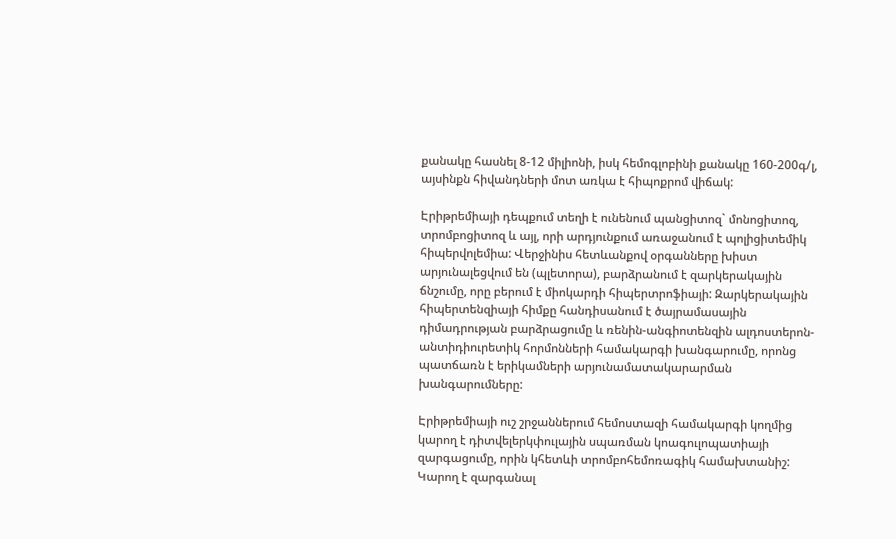քանակը հասնել 8-12 միլիոնի, իսկ հեմոգլոբինի քանակը 160-200գ/լ, այսինքն հիվանդների մոտ առկա է հիպոքրոմ վիճակ:

Էրիթրեմիայի դեպքում տեղի է ունենում պանցիտոզ` մոնոցիտոզ, տրոմբոցիտոզ և այլ, որի արդյունքում առաջանում է պոլիցիտեմիկ հիպերվոլեմիա: Վերջինիս հետևանքով օրգանները խիստ արյունալեցվում են (պլետորա), բարձրանում է զարկերակային ճնշումը, որը բերում է միոկարդի հիպերտրոֆիայի: Զարկերակային հիպերտենզիայի հիմքը հանդիսանում է ծայրամասային դիմադրության բարձրացումը և ռենին-անգիոտենզին ալդոստերոն-անտիդիուրետիկ հորմոնների համակարգի խանգարումը, որոնց պատճառն է երիկամների արյունամատակարարման խանգարումները:

Էրիթրեմիայի ուշ շրջաններում հեմոստազի համակարգի կողմից կարող է դիտվելերկփուլային սպառման կոագուլոպատիայի զարգացումը, որին կհետևի տրոմբոհեմոռագիկ համախտանիշ: Կարող է զարգանալ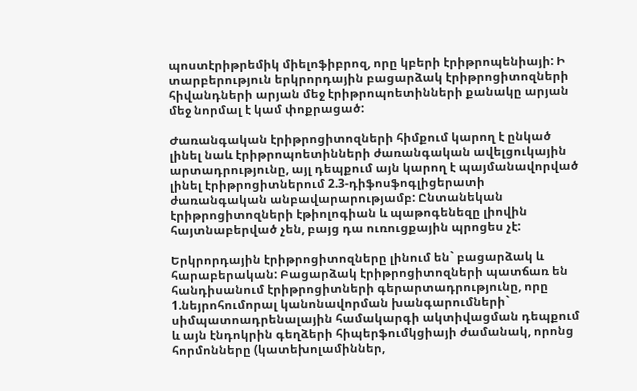պոստէրիթրեմիկ միելոֆիբրոզ, որը կբերի էրիթրոպենիայի: Ի տարբերություն երկրորդային բացարձակ էրիթրոցիտոզների հիվանդների արյան մեջ էրիթրոպոետինների քանակը արյան մեջ նորմալ է կամ փոքրացած:

Ժառանգական էրիթրոցիտոզների հիմքում կարող է ընկած լինել նաև էրիթրոպոետինների ժառանգական ավելցուկային արտադրությունը, այլ դեպքում այն կարող է պայմանավորված լինել էրիթրոցիտներում 2.3-դիֆոսֆոգլիցերատի ժառանգական անբավարարությամբ: Ընտանեկան էրիթրոցիտոզների էթիոլոգիան և պաթոգենեզը լիովին հայտնաբերված չեն, բայց դա ուռուցքային պրոցես չէ:

Երկրորդային էրիթրոցիտոզները լինում են` բացարձակ և հարաբերական: Բացարձակ էրիթրոցիտոզների պատճառ են հանդիսանում էրիթրոցիտների գերարտադրությունը, որը 1.նեյրոհումորալ կանոնավորման խանգարումների` սիմպատոադրենալային համակարգի ակտիվացման դեպքում և այն էնդոկրին գեղձերի հիպերֆումկցիայի ժամանակ, որոնց հորմոնները (կատեխոլամիններ,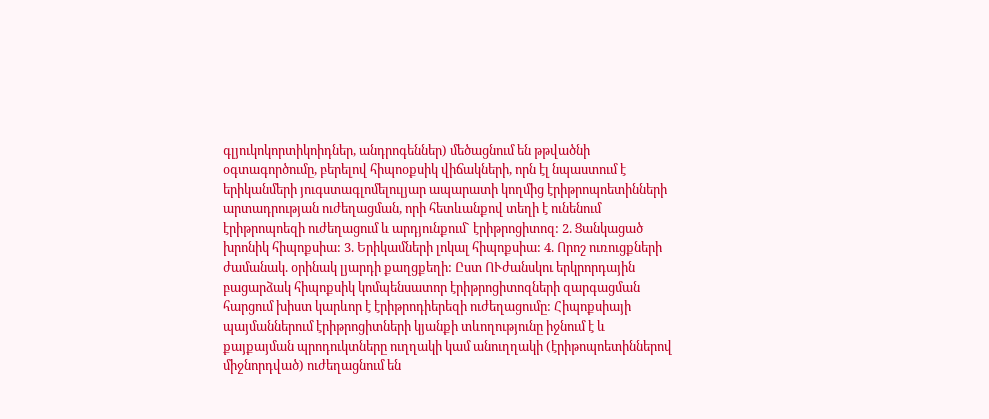գլյուկոկորտիկոիդներ, անդրոգեններ) մեծացնում են թթվածնի օգտագործումը, բերելով հիպոօքսիկ վիճակների, որն էլ նպաստում է երիկանմերի յուգստագլոմելուլյար ապարատի կողմից էրիթրոպոետինների արտադրության ուժեղացման, որի հետևանքով տեղի է ունենում էրիթրոպոեզի ուժեղացում և արդյունքում` էրիթրոցիտոզ: 2. Ցանկացած խրոնիկ հիպոքսիա: 3. Երիկամների լոկալ հիպոքսիա: 4. Որոշ ուռուցքների ժամանակ. օրինակ լյարդի քաղցքեղի: Ըստ ՈՒժանսկու երկրորդային բացարձակ հիպոքսիկ կոմպենսատոր էրիթրոցիտոզների զարգացման հարցում խիստ կարևոր է էրիթրոդիերեզի ուժեղացումը: Հիպոքսիայի պայմաններում էրիթրոցիտների կյանքի տևողությունը իջնում է և քայքայման պրոդուկտները ուղղակի կամ անուղղակի (էրիթոպոետիններով միջնորդված) ուժեղացնում են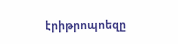էրիթրոպոեզը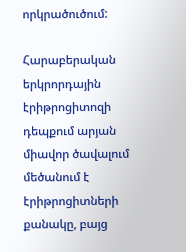որկրածուծում:

Հարաբերական երկրորդային էրիթրոցիտոզի դեպքում արյան միավոր ծավալում մեծանում է էրիթրոցիտների քանակը, բայց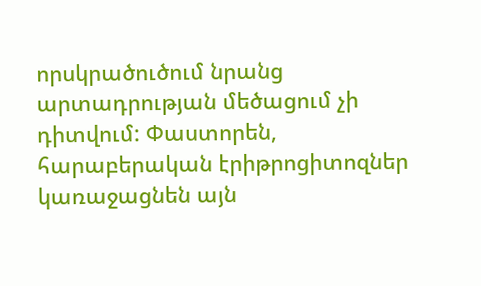որսկրածուծում նրանց արտադրության մեծացում չի դիտվում: Փաստորեն, հարաբերական էրիթրոցիտոզներ կառաջացնեն այն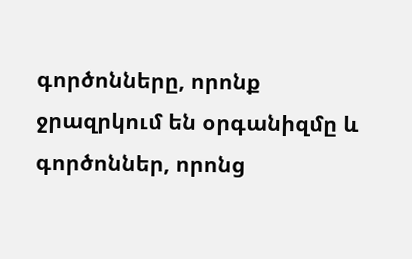գործոնները, որոնք ջրազրկում են օրգանիզմը և գործոններ, որոնց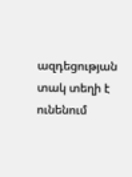ազդեցության տակ տեղի է ունենում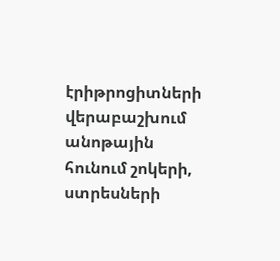էրիթրոցիտների վերաբաշխում անոթային հունում շոկերի, ստրեսների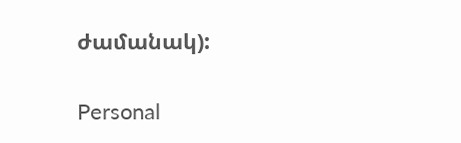ժամանակ):

Personal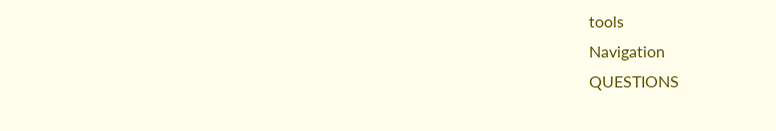tools
Navigation
QUESTIONS